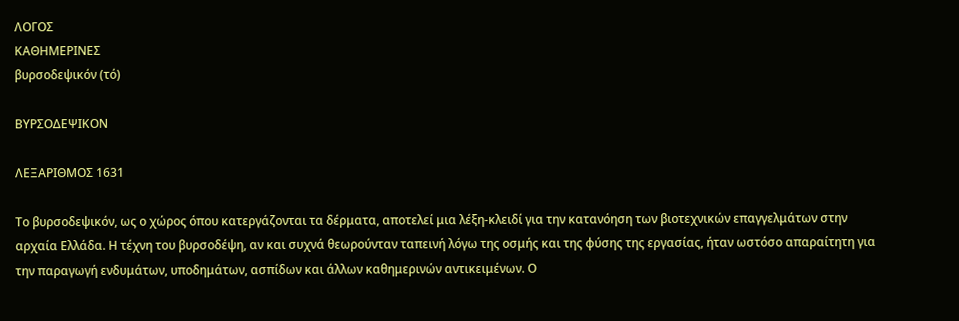ΛΟΓΟΣ
ΚΑΘΗΜΕΡΙΝΕΣ
βυρσοδεψικόν (τό)

ΒΥΡΣΟΔΕΨΙΚΟΝ

ΛΕΞΑΡΙΘΜΟΣ 1631

Το βυρσοδεψικόν, ως ο χώρος όπου κατεργάζονται τα δέρματα, αποτελεί μια λέξη-κλειδί για την κατανόηση των βιοτεχνικών επαγγελμάτων στην αρχαία Ελλάδα. Η τέχνη του βυρσοδέψη, αν και συχνά θεωρούνταν ταπεινή λόγω της οσμής και της φύσης της εργασίας, ήταν ωστόσο απαραίτητη για την παραγωγή ενδυμάτων, υποδημάτων, ασπίδων και άλλων καθημερινών αντικειμένων. Ο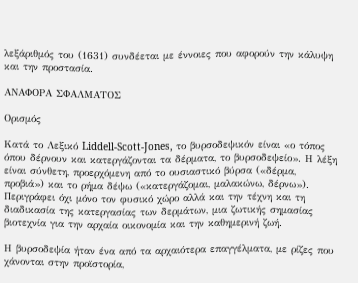λεξάριθμός του (1631) συνδέεται με έννοιες που αφορούν την κάλυψη και την προστασία.

ΑΝΑΦΟΡΑ ΣΦΑΛΜΑΤΟΣ

Ορισμός

Κατά το Λεξικό Liddell-Scott-Jones, το βυρσοδεψικόν είναι «ο τόπος όπου δέρνουν και κατεργάζονται τα δέρματα, το βυρσοδεψείο». Η λέξη είναι σύνθετη, προερχόμενη από το ουσιαστικό βύρσα («δέρμα, προβιά») και το ρήμα δέψω («κατεργάζομαι, μαλακώνω, δέρνω»). Περιγράφει όχι μόνο τον φυσικό χώρο αλλά και την τέχνη και τη διαδικασία της κατεργασίας των δερμάτων, μια ζωτικής σημασίας βιοτεχνία για την αρχαία οικονομία και την καθημερινή ζωή.

Η βυρσοδεψία ήταν ένα από τα αρχαιότερα επαγγέλματα, με ρίζες που χάνονται στην προϊστορία,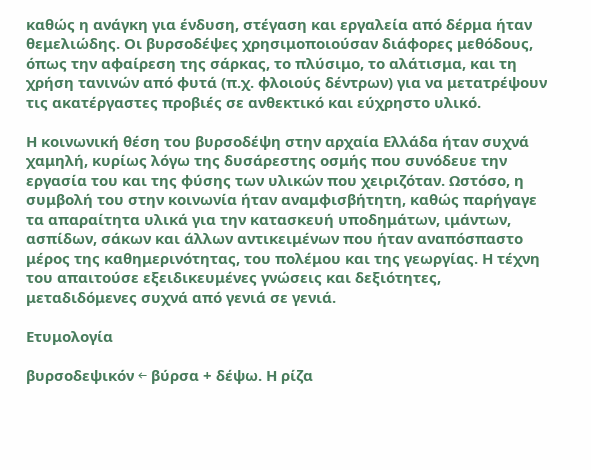καθώς η ανάγκη για ένδυση, στέγαση και εργαλεία από δέρμα ήταν θεμελιώδης. Οι βυρσοδέψες χρησιμοποιούσαν διάφορες μεθόδους, όπως την αφαίρεση της σάρκας, το πλύσιμο, το αλάτισμα, και τη χρήση τανινών από φυτά (π.χ. φλοιούς δέντρων) για να μετατρέψουν τις ακατέργαστες προβιές σε ανθεκτικό και εύχρηστο υλικό.

Η κοινωνική θέση του βυρσοδέψη στην αρχαία Ελλάδα ήταν συχνά χαμηλή, κυρίως λόγω της δυσάρεστης οσμής που συνόδευε την εργασία του και της φύσης των υλικών που χειριζόταν. Ωστόσο, η συμβολή του στην κοινωνία ήταν αναμφισβήτητη, καθώς παρήγαγε τα απαραίτητα υλικά για την κατασκευή υποδημάτων, ιμάντων, ασπίδων, σάκων και άλλων αντικειμένων που ήταν αναπόσπαστο μέρος της καθημερινότητας, του πολέμου και της γεωργίας. Η τέχνη του απαιτούσε εξειδικευμένες γνώσεις και δεξιότητες, μεταδιδόμενες συχνά από γενιά σε γενιά.

Ετυμολογία

βυρσοδεψικόν ← βύρσα + δέψω. Η ρίζα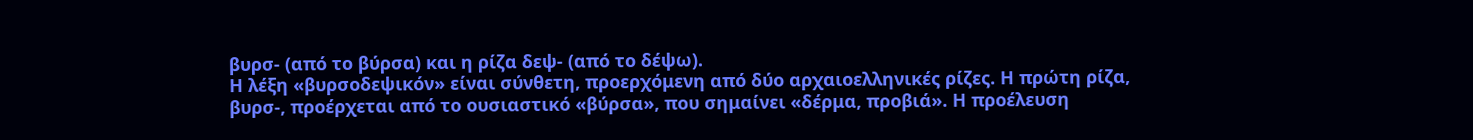βυρσ- (από το βύρσα) και η ρίζα δεψ- (από το δέψω).
Η λέξη «βυρσοδεψικόν» είναι σύνθετη, προερχόμενη από δύο αρχαιοελληνικές ρίζες. Η πρώτη ρίζα, βυρσ-, προέρχεται από το ουσιαστικό «βύρσα», που σημαίνει «δέρμα, προβιά». Η προέλευση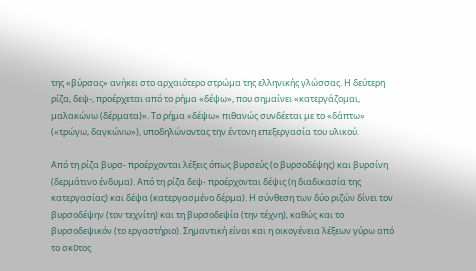της «βύρσας» ανήκει στο αρχαιότερο στρώμα της ελληνικής γλώσσας. Η δεύτερη ρίζα, δεψ-, προέρχεται από το ρήμα «δέψω», που σημαίνει «κατεργάζομαι, μαλακώνω (δέρματα)». Το ρήμα «δέψω» πιθανώς συνδέεται με το «δάπτω» («τρώγω, δαγκώνω»), υποδηλώνοντας την έντονη επεξεργασία του υλικού.

Από τη ρίζα βυρσ- προέρχονται λέξεις όπως βυρσεύς (ο βυρσοδέψης) και βυρσίνη (δερμάτινο ένδυμα). Από τη ρίζα δεψ- προέρχονται δέψις (η διαδικασία της κατεργασίας) και δέψα (κατεργασμένο δέρμα). Η σύνθεση των δύο ριζών δίνει τον βυρσοδέψην (τον τεχνίτη) και τη βυρσοδεψία (την τέχνη), καθώς και το βυρσοδεψικόν (το εργαστήριο). Σημαντική είναι και η οικογένεια λέξεων γύρω από το σκῦτος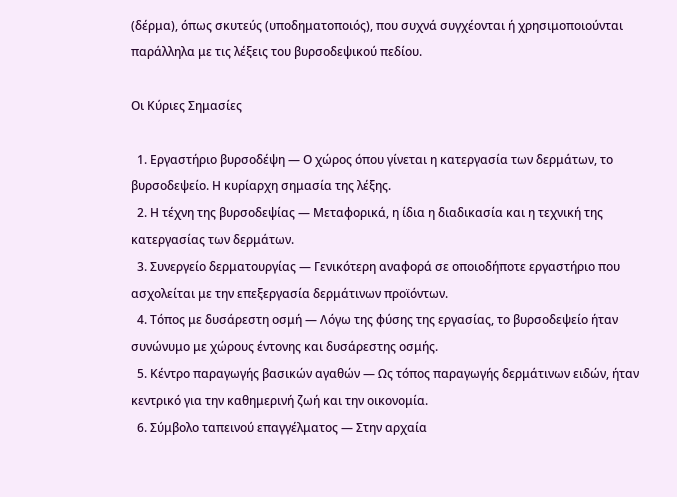(δέρμα), όπως σκυτεύς (υποδηματοποιός), που συχνά συγχέονται ή χρησιμοποιούνται παράλληλα με τις λέξεις του βυρσοδεψικού πεδίου.

Οι Κύριες Σημασίες

  1. Εργαστήριο βυρσοδέψη — Ο χώρος όπου γίνεται η κατεργασία των δερμάτων, το βυρσοδεψείο. Η κυρίαρχη σημασία της λέξης.
  2. Η τέχνη της βυρσοδεψίας — Μεταφορικά, η ίδια η διαδικασία και η τεχνική της κατεργασίας των δερμάτων.
  3. Συνεργείο δερματουργίας — Γενικότερη αναφορά σε οποιοδήποτε εργαστήριο που ασχολείται με την επεξεργασία δερμάτινων προϊόντων.
  4. Τόπος με δυσάρεστη οσμή — Λόγω της φύσης της εργασίας, το βυρσοδεψείο ήταν συνώνυμο με χώρους έντονης και δυσάρεστης οσμής.
  5. Κέντρο παραγωγής βασικών αγαθών — Ως τόπος παραγωγής δερμάτινων ειδών, ήταν κεντρικό για την καθημερινή ζωή και την οικονομία.
  6. Σύμβολο ταπεινού επαγγέλματος — Στην αρχαία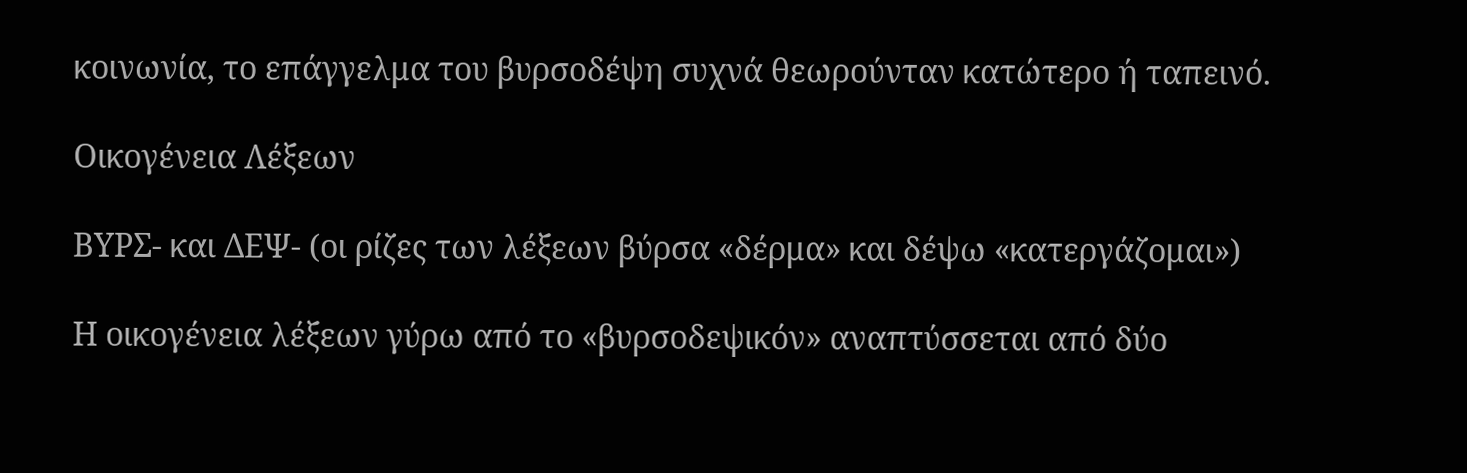κοινωνία, το επάγγελμα του βυρσοδέψη συχνά θεωρούνταν κατώτερο ή ταπεινό.

Οικογένεια Λέξεων

ΒΥΡΣ- και ΔΕΨ- (οι ρίζες των λέξεων βύρσα «δέρμα» και δέψω «κατεργάζομαι»)

Η οικογένεια λέξεων γύρω από το «βυρσοδεψικόν» αναπτύσσεται από δύο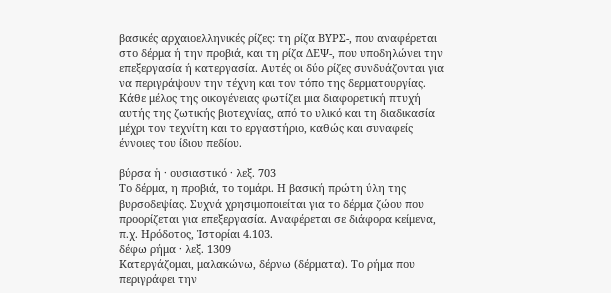βασικές αρχαιοελληνικές ρίζες: τη ρίζα ΒΥΡΣ-, που αναφέρεται στο δέρμα ή την προβιά, και τη ρίζα ΔΕΨ-, που υποδηλώνει την επεξεργασία ή κατεργασία. Αυτές οι δύο ρίζες συνδυάζονται για να περιγράψουν την τέχνη και τον τόπο της δερματουργίας. Κάθε μέλος της οικογένειας φωτίζει μια διαφορετική πτυχή αυτής της ζωτικής βιοτεχνίας, από το υλικό και τη διαδικασία μέχρι τον τεχνίτη και το εργαστήριο, καθώς και συναφείς έννοιες του ίδιου πεδίου.

βύρσα ἡ · ουσιαστικό · λεξ. 703
Το δέρμα, η προβιά, το τομάρι. Η βασική πρώτη ύλη της βυρσοδεψίας. Συχνά χρησιμοποιείται για το δέρμα ζώου που προορίζεται για επεξεργασία. Αναφέρεται σε διάφορα κείμενα, π.χ. Ηρόδοτος, Ἱστορίαι 4.103.
δέφω ρήμα · λεξ. 1309
Κατεργάζομαι, μαλακώνω, δέρνω (δέρματα). Το ρήμα που περιγράφει την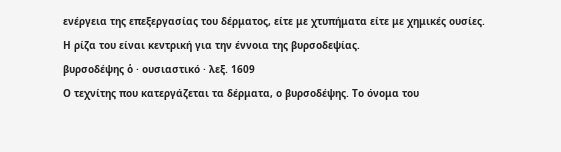ενέργεια της επεξεργασίας του δέρματος, είτε με χτυπήματα είτε με χημικές ουσίες. Η ρίζα του είναι κεντρική για την έννοια της βυρσοδεψίας.
βυρσοδέψης ὁ · ουσιαστικό · λεξ. 1609
Ο τεχνίτης που κατεργάζεται τα δέρματα, ο βυρσοδέψης. Το όνομα του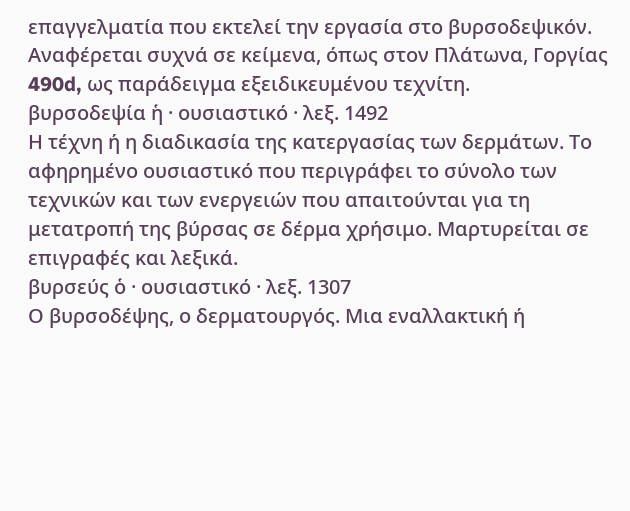επαγγελματία που εκτελεί την εργασία στο βυρσοδεψικόν. Αναφέρεται συχνά σε κείμενα, όπως στον Πλάτωνα, Γοργίας 490d, ως παράδειγμα εξειδικευμένου τεχνίτη.
βυρσοδεψία ἡ · ουσιαστικό · λεξ. 1492
Η τέχνη ή η διαδικασία της κατεργασίας των δερμάτων. Το αφηρημένο ουσιαστικό που περιγράφει το σύνολο των τεχνικών και των ενεργειών που απαιτούνται για τη μετατροπή της βύρσας σε δέρμα χρήσιμο. Μαρτυρείται σε επιγραφές και λεξικά.
βυρσεύς ὁ · ουσιαστικό · λεξ. 1307
Ο βυρσοδέψης, ο δερματουργός. Μια εναλλακτική ή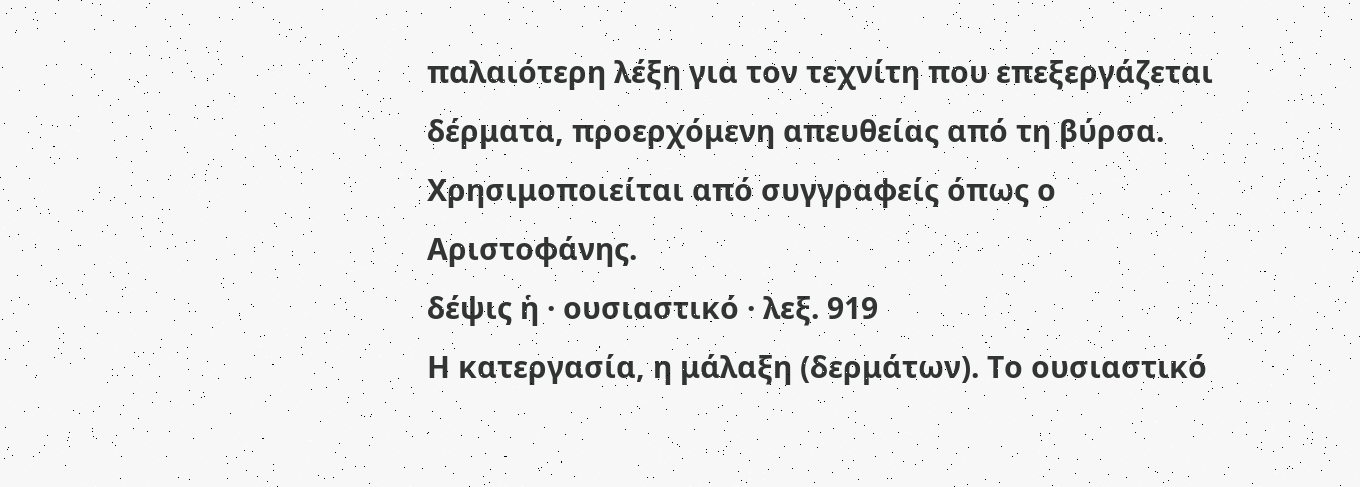παλαιότερη λέξη για τον τεχνίτη που επεξεργάζεται δέρματα, προερχόμενη απευθείας από τη βύρσα. Χρησιμοποιείται από συγγραφείς όπως ο Αριστοφάνης.
δέψις ἡ · ουσιαστικό · λεξ. 919
Η κατεργασία, η μάλαξη (δερμάτων). Το ουσιαστικό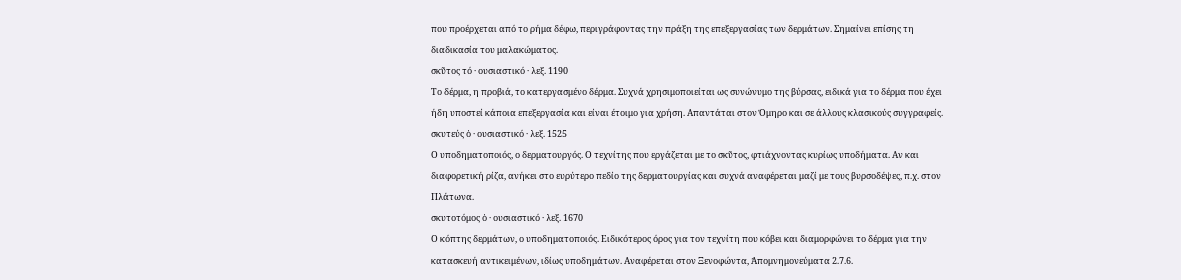που προέρχεται από το ρήμα δέφω, περιγράφοντας την πράξη της επεξεργασίας των δερμάτων. Σημαίνει επίσης τη διαδικασία του μαλακώματος.
σκῦτος τό · ουσιαστικό · λεξ. 1190
Το δέρμα, η προβιά, το κατεργασμένο δέρμα. Συχνά χρησιμοποιείται ως συνώνυμο της βύρσας, ειδικά για το δέρμα που έχει ήδη υποστεί κάποια επεξεργασία και είναι έτοιμο για χρήση. Απαντάται στον Όμηρο και σε άλλους κλασικούς συγγραφείς.
σκυτεύς ὁ · ουσιαστικό · λεξ. 1525
Ο υποδηματοποιός, ο δερματουργός. Ο τεχνίτης που εργάζεται με το σκῦτος, φτιάχνοντας κυρίως υποδήματα. Αν και διαφορετική ρίζα, ανήκει στο ευρύτερο πεδίο της δερματουργίας και συχνά αναφέρεται μαζί με τους βυρσοδέψες, π.χ. στον Πλάτωνα.
σκυτοτόμος ὁ · ουσιαστικό · λεξ. 1670
Ο κόπτης δερμάτων, ο υποδηματοποιός. Ειδικότερος όρος για τον τεχνίτη που κόβει και διαμορφώνει το δέρμα για την κατασκευή αντικειμένων, ιδίως υποδημάτων. Αναφέρεται στον Ξενοφώντα, Ἀπομνημονεύματα 2.7.6.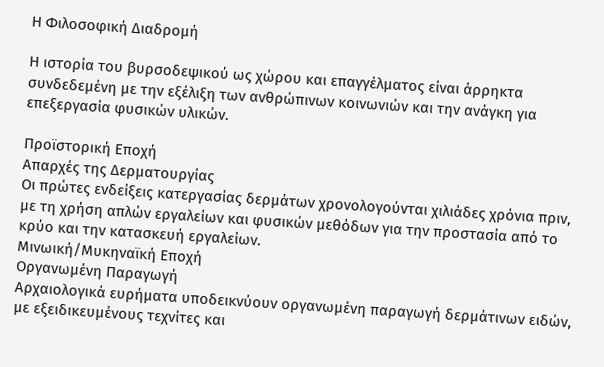Η Φιλοσοφική Διαδρομή

Η ιστορία του βυρσοδεψικού ως χώρου και επαγγέλματος είναι άρρηκτα συνδεδεμένη με την εξέλιξη των ανθρώπινων κοινωνιών και την ανάγκη για επεξεργασία φυσικών υλικών.

Προϊστορική Εποχή
Απαρχές της Δερματουργίας
Οι πρώτες ενδείξεις κατεργασίας δερμάτων χρονολογούνται χιλιάδες χρόνια πριν, με τη χρήση απλών εργαλείων και φυσικών μεθόδων για την προστασία από το κρύο και την κατασκευή εργαλείων.
Μινωική/Μυκηναϊκή Εποχή
Οργανωμένη Παραγωγή
Αρχαιολογικά ευρήματα υποδεικνύουν οργανωμένη παραγωγή δερμάτινων ειδών, με εξειδικευμένους τεχνίτες και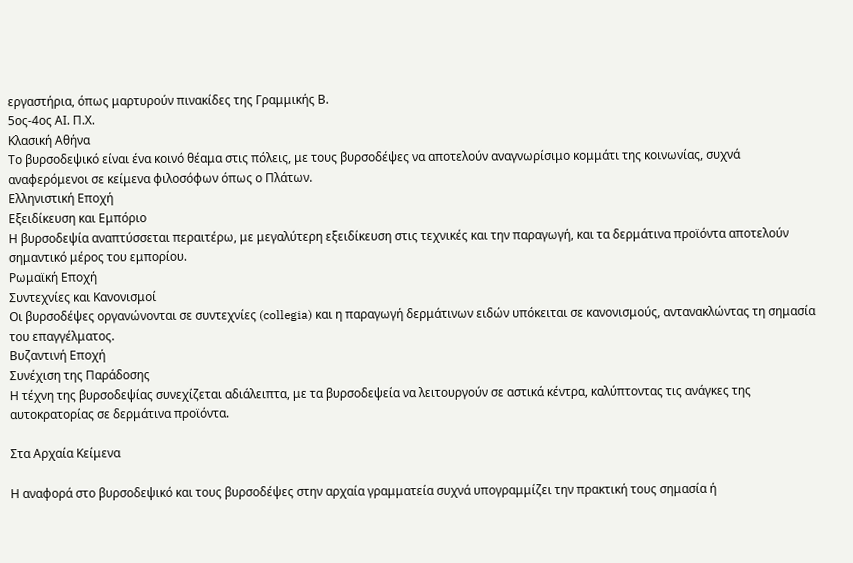εργαστήρια, όπως μαρτυρούν πινακίδες της Γραμμικής Β.
5ος-4ος ΑΙ. Π.Χ.
Κλασική Αθήνα
Το βυρσοδεψικό είναι ένα κοινό θέαμα στις πόλεις, με τους βυρσοδέψες να αποτελούν αναγνωρίσιμο κομμάτι της κοινωνίας, συχνά αναφερόμενοι σε κείμενα φιλοσόφων όπως ο Πλάτων.
Ελληνιστική Εποχή
Εξειδίκευση και Εμπόριο
Η βυρσοδεψία αναπτύσσεται περαιτέρω, με μεγαλύτερη εξειδίκευση στις τεχνικές και την παραγωγή, και τα δερμάτινα προϊόντα αποτελούν σημαντικό μέρος του εμπορίου.
Ρωμαϊκή Εποχή
Συντεχνίες και Κανονισμοί
Οι βυρσοδέψες οργανώνονται σε συντεχνίες (collegia) και η παραγωγή δερμάτινων ειδών υπόκειται σε κανονισμούς, αντανακλώντας τη σημασία του επαγγέλματος.
Βυζαντινή Εποχή
Συνέχιση της Παράδοσης
Η τέχνη της βυρσοδεψίας συνεχίζεται αδιάλειπτα, με τα βυρσοδεψεία να λειτουργούν σε αστικά κέντρα, καλύπτοντας τις ανάγκες της αυτοκρατορίας σε δερμάτινα προϊόντα.

Στα Αρχαία Κείμενα

Η αναφορά στο βυρσοδεψικό και τους βυρσοδέψες στην αρχαία γραμματεία συχνά υπογραμμίζει την πρακτική τους σημασία ή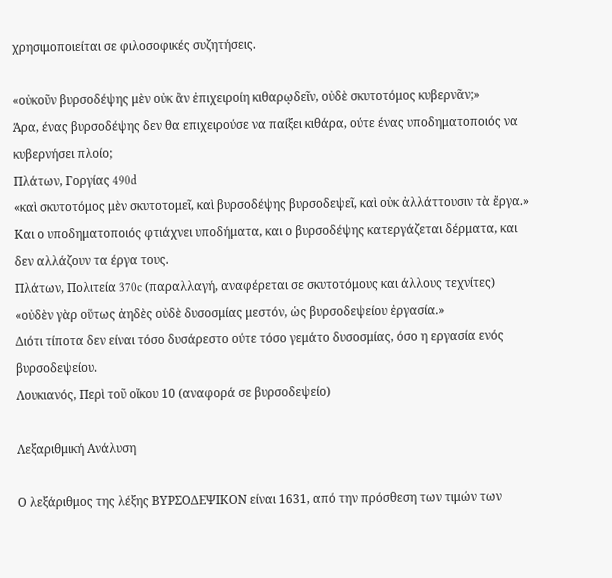χρησιμοποιείται σε φιλοσοφικές συζητήσεις.

«οὐκοῦν βυρσοδέψης μὲν οὐκ ἂν ἐπιχειροίη κιθαρῳδεῖν, οὐδὲ σκυτοτόμος κυβερνᾶν;»
Άρα, ένας βυρσοδέψης δεν θα επιχειρούσε να παίξει κιθάρα, ούτε ένας υποδηματοποιός να κυβερνήσει πλοίο;
Πλάτων, Γοργίας 490d
«καὶ σκυτοτόμος μὲν σκυτοτομεῖ, καὶ βυρσοδέψης βυρσοδεψεῖ, καὶ οὐκ ἀλλάττουσιν τὰ ἔργα.»
Και ο υποδηματοποιός φτιάχνει υποδήματα, και ο βυρσοδέψης κατεργάζεται δέρματα, και δεν αλλάζουν τα έργα τους.
Πλάτων, Πολιτεία 370c (παραλλαγή, αναφέρεται σε σκυτοτόμους και άλλους τεχνίτες)
«οὐδὲν γὰρ οὕτως ἀηδὲς οὐδὲ δυσοσμίας μεστόν, ὡς βυρσοδεψείου ἐργασία.»
Διότι τίποτα δεν είναι τόσο δυσάρεστο ούτε τόσο γεμάτο δυσοσμίας, όσο η εργασία ενός βυρσοδεψείου.
Λουκιανός, Περὶ τοῦ οἴκου 10 (αναφορά σε βυρσοδεψείο)

Λεξαριθμική Ανάλυση

Ο λεξάριθμος της λέξης ΒΥΡΣΟΔΕΨΙΚΟΝ είναι 1631, από την πρόσθεση των τιμών των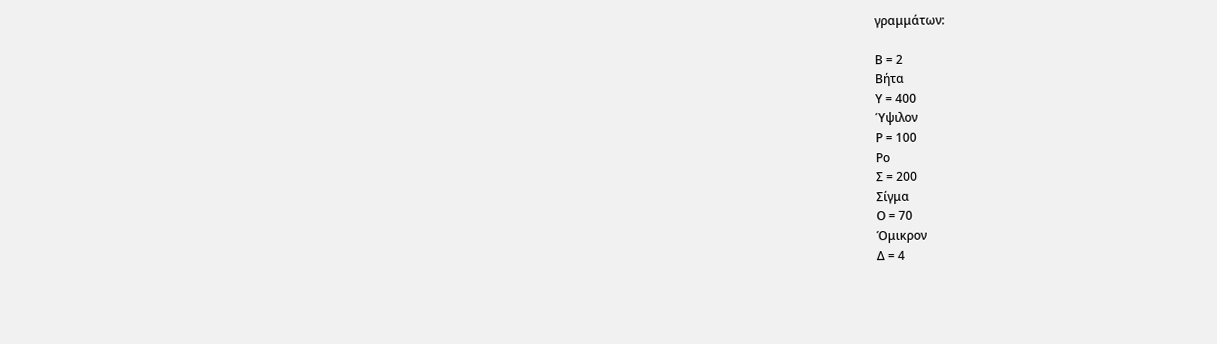γραμμάτων:

Β = 2
Βήτα
Υ = 400
Ύψιλον
Ρ = 100
Ρο
Σ = 200
Σίγμα
Ο = 70
Όμικρον
Δ = 4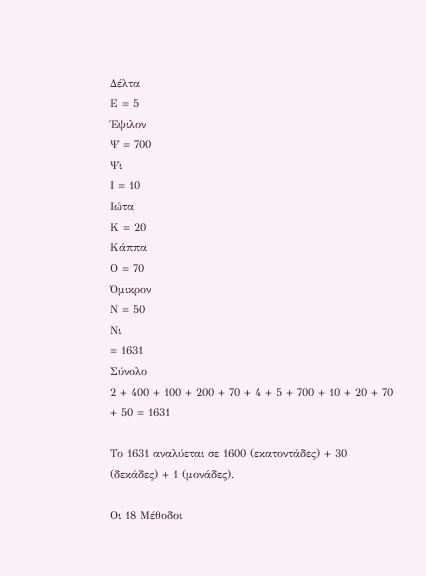Δέλτα
Ε = 5
Έψιλον
Ψ = 700
Ψι
Ι = 10
Ιώτα
Κ = 20
Κάππα
Ο = 70
Όμικρον
Ν = 50
Νι
= 1631
Σύνολο
2 + 400 + 100 + 200 + 70 + 4 + 5 + 700 + 10 + 20 + 70 + 50 = 1631

Το 1631 αναλύεται σε 1600 (εκατοντάδες) + 30 (δεκάδες) + 1 (μονάδες).

Οι 18 Μέθοδοι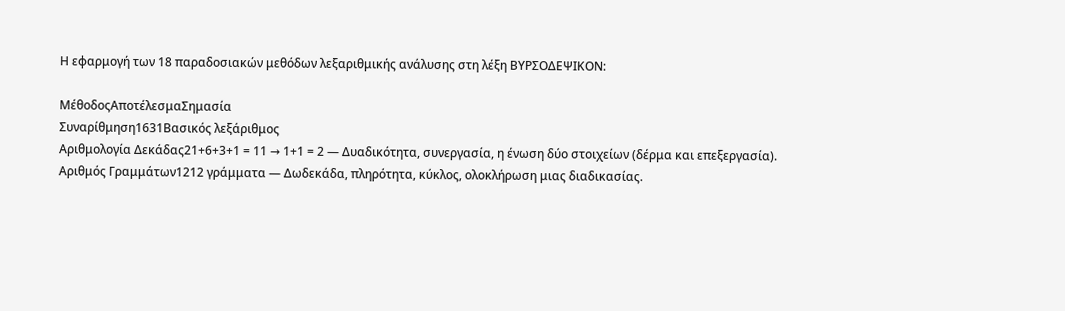Η εφαρμογή των 18 παραδοσιακών μεθόδων λεξαριθμικής ανάλυσης στη λέξη ΒΥΡΣΟΔΕΨΙΚΟΝ:

ΜέθοδοςΑποτέλεσμαΣημασία
Συναρίθμηση1631Βασικός λεξάριθμος
Αριθμολογία Δεκάδας21+6+3+1 = 11 → 1+1 = 2 — Δυαδικότητα, συνεργασία, η ένωση δύο στοιχείων (δέρμα και επεξεργασία).
Αριθμός Γραμμάτων1212 γράμματα — Δωδεκάδα, πληρότητα, κύκλος, ολοκλήρωση μιας διαδικασίας.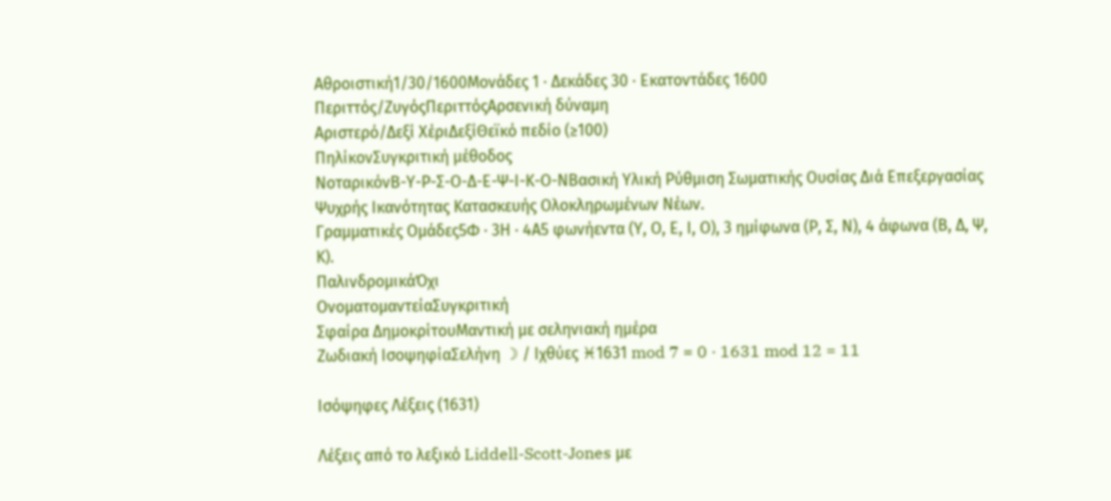Αθροιστική1/30/1600Μονάδες 1 · Δεκάδες 30 · Εκατοντάδες 1600
Περιττός/ΖυγόςΠεριττόςΑρσενική δύναμη
Αριστερό/Δεξί ΧέριΔεξίΘεϊκό πεδίο (≥100)
ΠηλίκονΣυγκριτική μέθοδος
ΝοταρικόνΒ-Υ-Ρ-Σ-Ο-Δ-Ε-Ψ-Ι-Κ-Ο-ΝΒασική Υλική Ρύθμιση Σωματικής Ουσίας Διά Επεξεργασίας Ψυχρής Ικανότητας Κατασκευής Ολοκληρωμένων Νέων.
Γραμματικές Ομάδες5Φ · 3Η · 4Α5 φωνήεντα (Υ, Ο, Ε, Ι, Ο), 3 ημίφωνα (Ρ, Σ, Ν), 4 άφωνα (Β, Δ, Ψ, Κ).
ΠαλινδρομικάΌχι
ΟνοματομαντείαΣυγκριτική
Σφαίρα ΔημοκρίτουΜαντική με σεληνιακή ημέρα
Ζωδιακή ΙσοψηφίαΣελήνη ☽ / Ιχθύες ♓1631 mod 7 = 0 · 1631 mod 12 = 11

Ισόψηφες Λέξεις (1631)

Λέξεις από το λεξικό Liddell-Scott-Jones με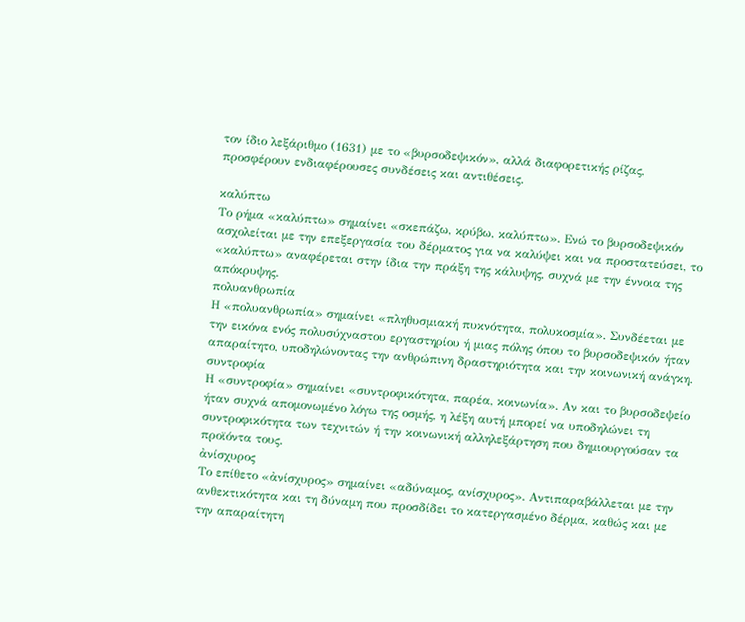τον ίδιο λεξάριθμο (1631) με το «βυρσοδεψικόν», αλλά διαφορετικής ρίζας, προσφέρουν ενδιαφέρουσες συνδέσεις και αντιθέσεις.

καλύπτω
Το ρήμα «καλύπτω» σημαίνει «σκεπάζω, κρύβω, καλύπτω». Ενώ το βυρσοδεψικόν ασχολείται με την επεξεργασία του δέρματος για να καλύψει και να προστατεύσει, το «καλύπτω» αναφέρεται στην ίδια την πράξη της κάλυψης, συχνά με την έννοια της απόκρυψης.
πολυανθρωπία
Η «πολυανθρωπία» σημαίνει «πληθυσμιακή πυκνότητα, πολυκοσμία». Συνδέεται με την εικόνα ενός πολυσύχναστου εργαστηρίου ή μιας πόλης όπου το βυρσοδεψικόν ήταν απαραίτητο, υποδηλώνοντας την ανθρώπινη δραστηριότητα και την κοινωνική ανάγκη.
συντροφία
Η «συντροφία» σημαίνει «συντροφικότητα, παρέα, κοινωνία». Αν και το βυρσοδεψείο ήταν συχνά απομονωμένο λόγω της οσμής, η λέξη αυτή μπορεί να υποδηλώνει τη συντροφικότητα των τεχνιτών ή την κοινωνική αλληλεξάρτηση που δημιουργούσαν τα προϊόντα τους.
ἀνίσχυρος
Το επίθετο «ἀνίσχυρος» σημαίνει «αδύναμος, ανίσχυρος». Αντιπαραβάλλεται με την ανθεκτικότητα και τη δύναμη που προσδίδει το κατεργασμένο δέρμα, καθώς και με την απαραίτητη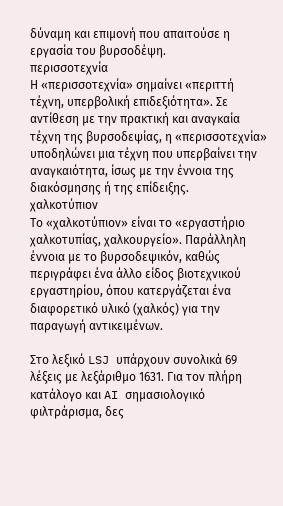δύναμη και επιμονή που απαιτούσε η εργασία του βυρσοδέψη.
περισσοτεχνία
Η «περισσοτεχνία» σημαίνει «περιττή τέχνη, υπερβολική επιδεξιότητα». Σε αντίθεση με την πρακτική και αναγκαία τέχνη της βυρσοδεψίας, η «περισσοτεχνία» υποδηλώνει μια τέχνη που υπερβαίνει την αναγκαιότητα, ίσως με την έννοια της διακόσμησης ή της επίδειξης.
χαλκοτύπιον
Το «χαλκοτύπιον» είναι το «εργαστήριο χαλκοτυπίας, χαλκουργείο». Παράλληλη έννοια με το βυρσοδεψικόν, καθώς περιγράφει ένα άλλο είδος βιοτεχνικού εργαστηρίου, όπου κατεργάζεται ένα διαφορετικό υλικό (χαλκός) για την παραγωγή αντικειμένων.

Στο λεξικό LSJ υπάρχουν συνολικά 69 λέξεις με λεξάριθμο 1631. Για τον πλήρη κατάλογο και AI σημασιολογικό φιλτράρισμα, δες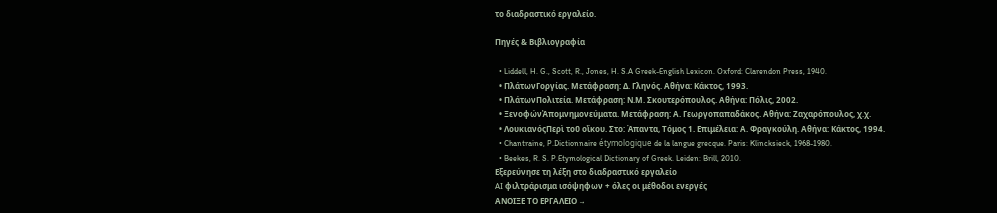το διαδραστικό εργαλείο.

Πηγές & Βιβλιογραφία

  • Liddell, H. G., Scott, R., Jones, H. S.A Greek-English Lexicon. Oxford: Clarendon Press, 1940.
  • ΠλάτωνΓοργίας. Μετάφραση: Δ. Γληνός. Αθήνα: Κάκτος, 1993.
  • ΠλάτωνΠολιτεία. Μετάφραση: Ν.Μ. Σκουτερόπουλος. Αθήνα: Πόλις, 2002.
  • ΞενοφώνἈπομνημονεύματα. Μετάφραση: Α. Γεωργοπαπαδάκος. Αθήνα: Ζαχαρόπουλος, χ.χ.
  • ΛουκιανόςΠερὶ τοῦ οἴκου. Στο: Άπαντα, Τόμος 1. Επιμέλεια: Α. Φραγκούλη. Αθήνα: Κάκτος, 1994.
  • Chantraine, P.Dictionnaire étymologique de la langue grecque. Paris: Klincksieck, 1968-1980.
  • Beekes, R. S. P.Etymological Dictionary of Greek. Leiden: Brill, 2010.
Εξερεύνησε τη λέξη στο διαδραστικό εργαλείο
AI φιλτράρισμα ισόψηφων + όλες οι μέθοδοι ενεργές
ΑΝΟΙΞΕ ΤΟ ΕΡΓΑΛΕΙΟ →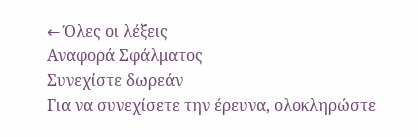← Όλες οι λέξεις
Αναφορά Σφάλματος
Συνεχίστε δωρεάν
Για να συνεχίσετε την έρευνα, ολοκληρώστε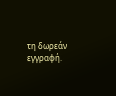τη δωρεάν εγγραφή.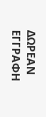ΔΩΡΕΑΝ ΕΓΓΡΑΦΗ